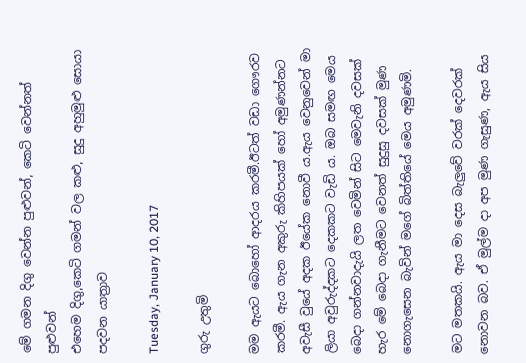මේ ගමන දිගු වෙන්න පුළුවන්, කෙටි වෙන්නත් පුළුවන්
එහෙම දිගු,කෙටි ගමන් වල කළු, සුදු අහුමුළු සොයා පදවන යාත්‍රාව

Tuesday, January 10, 2017

ගුරු උතුමි

මම ඇයට බොහෝ ආදරය කරමී.ඊටත් වඩා ගෞරව කරමී. ඇය ගැන අකුරු කිහිපයක් හෝ අමුණන්නට අවැසී වුයේ අදක ඊයේක නොවී ය.ඇය වෙනුවෙන් මා ලියා අවුරුද්දකට දෙකකට වැඩි ය. ඔබ සමඟ මෙය බෙදා ගන්නවාදැයි ලත වෙමින් සිට මෙවැනි දවසක් හැර මේ බෙදා ගැනීමට වෙනත් සුදුසු දවසක් මුණ නොගැසෙන බැවින් මගේ බිත්තියේ මෙය අමුණමි.

මට මතකයි. ඇය මා දෙස බැලුවේ වරක් දෙවරක් නොවන බව. ඒ මුල්ම දා අප මුණ ගැසුණ, ඇය සිය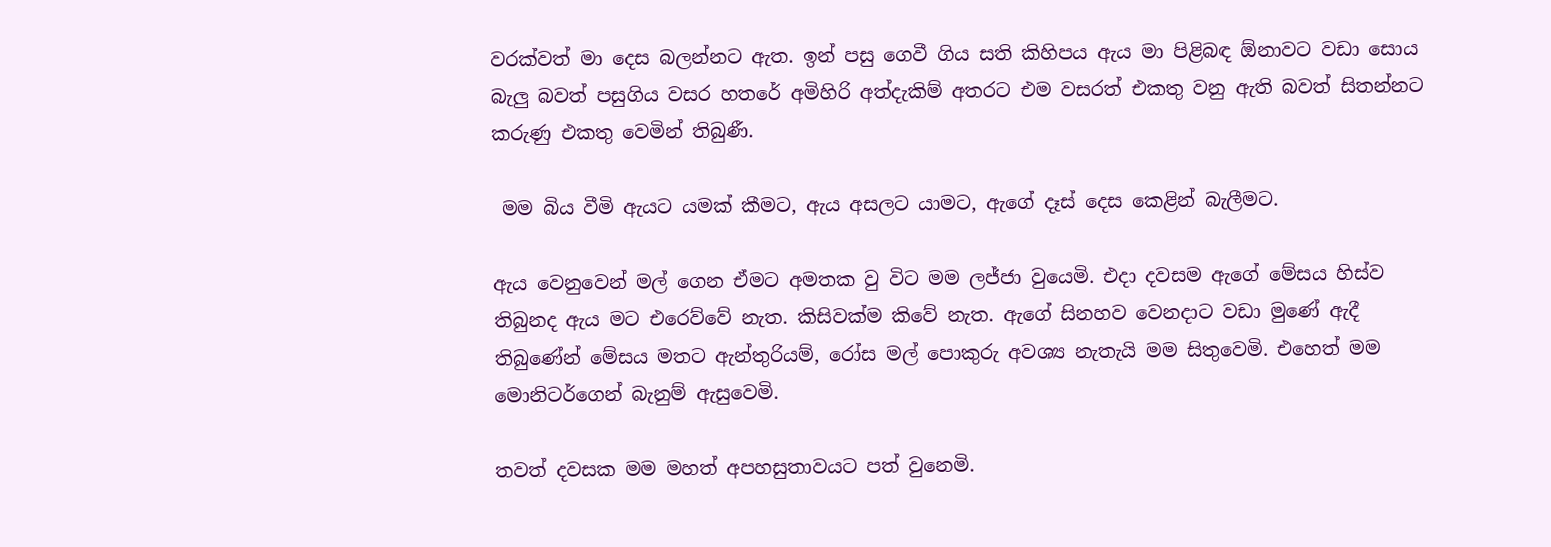වරක්වත් මා දෙස බලන්නට ඇත. ඉන් පසු ගෙවී ගිය සති කිහිපය ඇය මා පිළිබඳ ඕනාවට වඩා සොය බැලු බවත් පසුගිය වසර හතරේ අමිහිරි අත්දැකිම් අතරට එම වසරත් එකතු වනු ඇති බවත් සිතන්නට කරුණු එකතු වෙමින් තිබුණී.

 මම බිය වීමි ඇයට යමක් කීමට, ඇය අසලට යාමට, ඇගේ දෑස් දෙස කෙළින් බැලීමට.

ඇය වෙනුවෙන් මල් ගෙන ඒමට අමතක වු විට මම ලජ්ජා වුයෙමි. එදා දවසම ඇගේ මේසය හිස්ව තිබුනද ඇය මට එරෙව්වේ නැත. කිසිවක්ම කිවේ නැත. ඇගේ සිනහව වෙනදාට වඩා මුණේ ඇදී තිබුණේන් මේසය මතට ඇන්තුරියම්, රෝස මල් පොකුරු අවශ්‍ය නැතැයි මම සිතුවෙමි. එහෙත් මම මොනිටර්ගෙන් බැනුම් ඇසුවෙමි.

තවත් දවසක මම මහත් අපහසුතාවයට පත් වුනෙමි.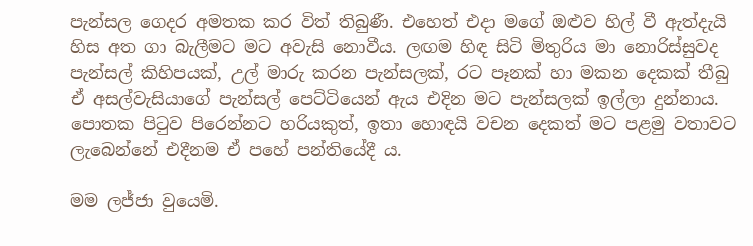පැන්සල ගෙදර අමතක කර විත් තිබුණී. එහෙත් එදා මගේ ඔළුව හිල් වී ඇත්දැයි හිස අත ගා බැලීමට මට අවැසි නොවීය. ලඟම හිඳ සිටි මිතුරිය මා නොරිස්සුවද පැන්සල් කිහිපයක්, උල් මාරු කරන පැන්සලක්, රට පෑනක් හා මකන දෙකක් තීබු ඒ අසල්වැසියාගේ පැන්සල් පෙට්ටියෙන් ඇය එදින මට පැන්සලක් ඉල්ලා දුන්නාය. පොතක පිටුව පිරෙන්නට හරියකුත්, ඉතා හොඳයි වචන දෙකත් මට පළමු වතාවට ලැබෙන්නේ එදීනම ඒ පහේ පන්තියේදී ය.

මම ලජ්ජා වුයෙමි.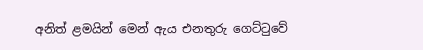අනිත් ළමයින් මෙන් ඇය එනතුරු ගෙට්ටුවේ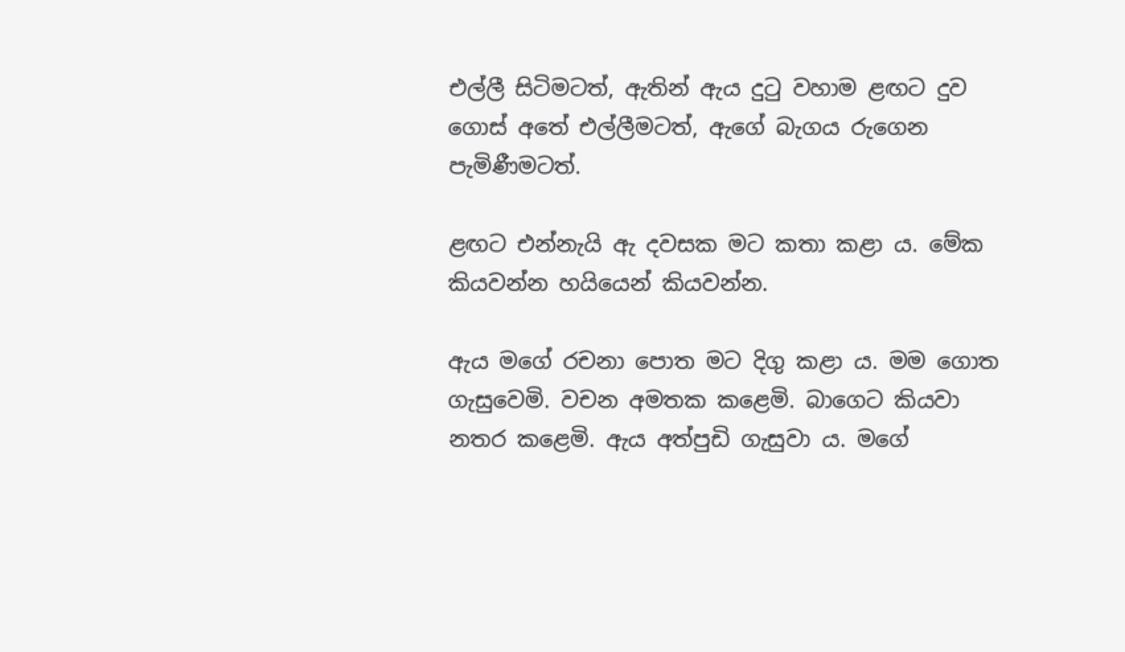එල්ලී සිටිමටත්, ඇතින් ඇය දුටු වහාම ළඟට දුව ගොස් අතේ එල්ලීමටත්, ඇගේ බැගය රුගෙන පැමිණීමටත්.

ළඟට එන්නැයි ඇ දවසක මට කතා කළා ය. මේක කියවන්න හයියෙන් කියවන්න.

ඇය මගේ රචනා පොත මට දිගු කළා ය. මම ගොත ගැසුවෙමි. වචන අමතක කළෙමි. බාගෙට කියවා නතර කළෙමි. ඇය අත්පුඩි ගැසුවා ය. මගේ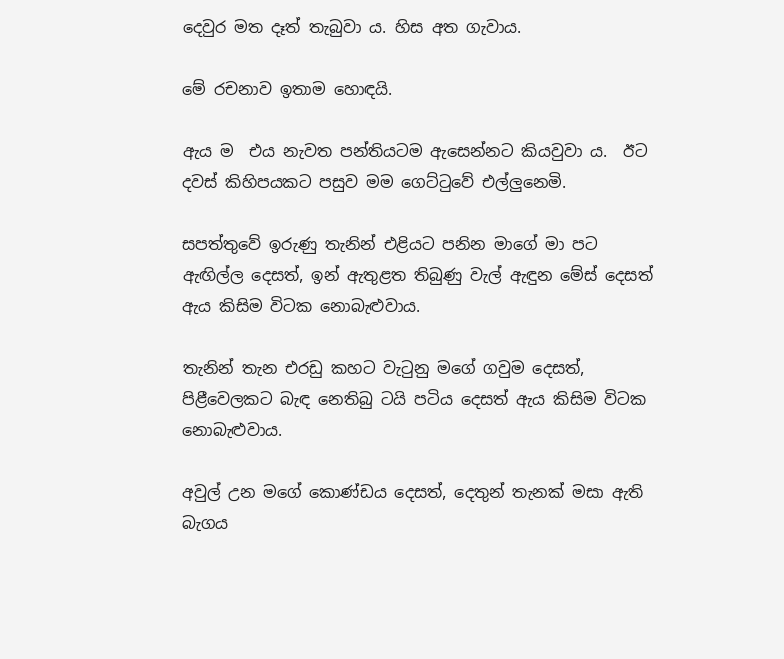දෙවුර මත දෑත් තැබුවා ය. හිස අත ගැවාය.

මේ රචනාව ඉතාම හොඳයි.

ඇය ම  එය නැවත පන්තියටම ඇසෙන්නට කියවුවා ය.  ඊට දවස් කිහිපයකට පසුව මම ගෙට්ටුවේ එල්ලුනෙමි.

සපත්තුවේ ඉරුණු තැනින් එළියට පනින මාගේ මා පට ඇඟිල්ල දෙසත්, ඉන් ඇතුළත තිබුණු වැල් ඇඳුන මේස් දෙසත් ඇය කිසිම විටක නොබැළුවාය.

තැනින් තැන එරඩු කහට වැටුනු මගේ ගවුම දෙසත්, පිළීවෙලකට බැඳ නෙතිබු ටයි පටිය දෙසත් ඇය කිසිම විටක නොබැළුවාය.

අවුල් උන මගේ කොණ්ඩය දෙසත්, දෙතුන් තැනක් මසා ඇති බැගය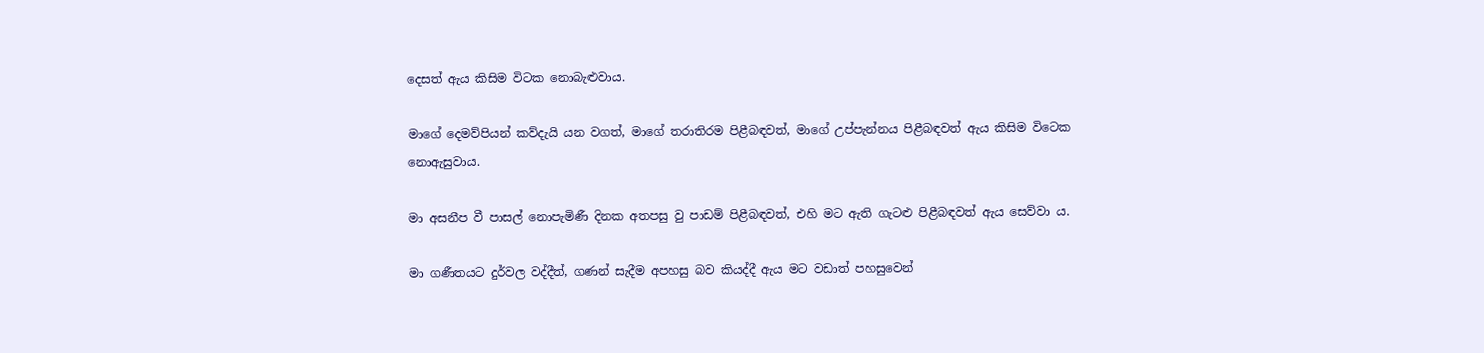දෙසත් ඇය කිසිම විටක නොබැළුවාය.

මාගේ දෙමව්පියන් කව්දැයි යන වගත්, මාගේ තරාතිරම පිළීබඳවත්, මාගේ උප්පැන්නය පිළීබඳවත් ඇය කිසිම විටෙක නොඇසුවාය.

මා අසනීප වී පාසල් නොපැමිණී දිනක අතපසු වු පාඩම් පිළීබඳවත්, එහි මට ඇති ගැටළු පිළීබඳවත් ඇය සෙව්වා ය.

මා ගණීතයට දුර්වල වද්දීත්, ගණන් සැදීම අපහසු බව කියද්දී ඇය මට වඩාත් පහසුවෙන්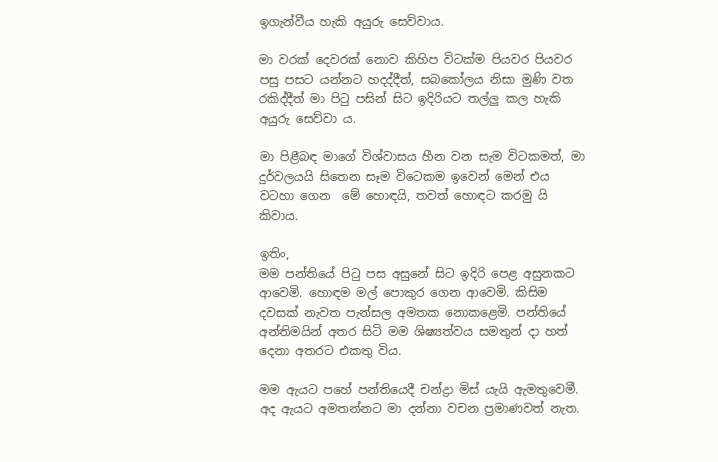ඉගැන්වීය හැකි අයුරු සෙව්වාය.

මා වරක් දෙවරක් නොව කිහිප විටක්ම පියවර පියවර පසු පසට යන්නට හදද්දීත්, සබකෝලය නිසා මුණි වත රකිද්දීත් මා පිටු පසින් සිට ඉදිරියට තල්ලු කල හැකි අයුරු සෙව්වා ය.

මා පිළීබඳ මාගේ විශ්වාසය හීන වන සැම විටකමත්, මා දුර්වලයයි සිතෙන සෑම විටෙකම ඉවෙන් මෙන් එය වටහා ගෙන  මේ හොඳයි, තවත් හොඳට කරමු යි කිවාය.

ඉතිං,
මම පන්තියේ පිටු පස අසුනේ සිට ඉදිරි පෙළ අසුනකට ආවෙමි. හොඳම මල් පොකුර ගෙන ආවෙමි. කිසිම දවසක් නැවත පැන්සල අමතක නොකළෙමි. පන්තියේ අන්තිමයින් අතර සිටි මම ශිෂ්‍යත්වය සමතුන් දා හත් දෙනා අතරට එකතු විය.

මම ඇයට පහේ පන්තියෙදී චන්ද්‍රා මිස් යැයි ඇමතුවෙමී. අද ඇයට අමතන්නට මා දන්නා වචන ප්‍රමාණවත් නැත.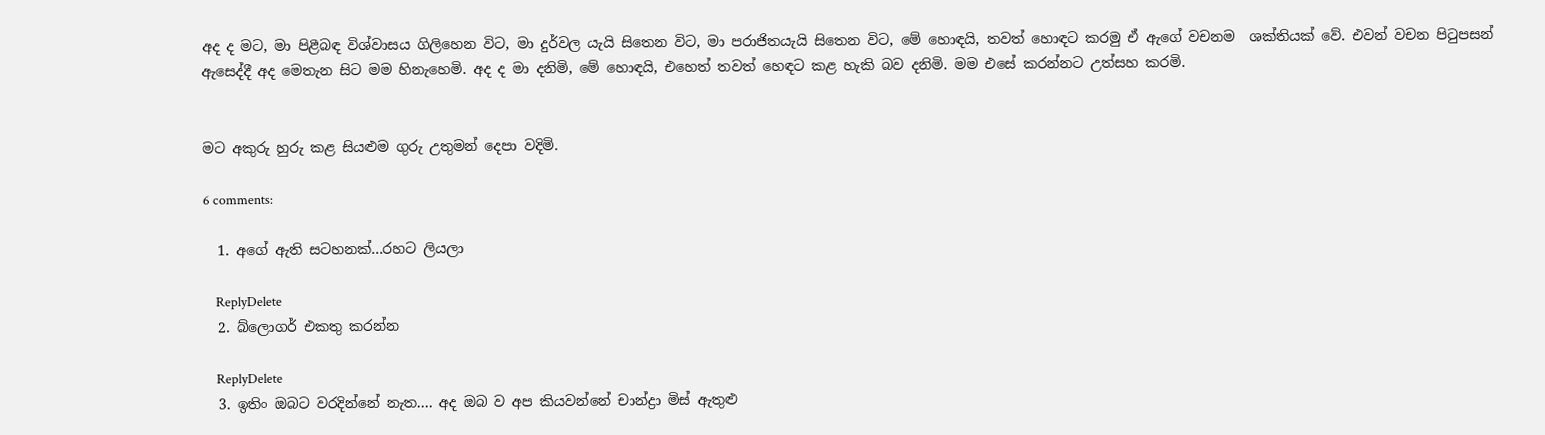අද ද මට, මා පිළීබඳ විශ්වාසය ගිලිහෙන විට, මා දුර්වල යැයි සිතෙන විට, මා පරාජිතයැයි සිතෙන විට, මේ හොඳයි, තවත් හොඳට කරමු ඒ ඇගේ වචනම  ශක්තියක් වේ. එවන් වචන පිටුපසන් ඇසෙද්දී අද මෙතැන සිට මම හිනැහෙමි. අද ද මා දනිමි, මේ හොඳයි, එහෙත් තවත් හෙඳට කළ හැකි බව දනිමි. මම එසේ කරන්නට උත්සහ කරමි.


මට අකුරු හුරු කළ සියළුම ගුරු උතුමන් දෙපා වදිමි.

6 comments:

  1. අගේ ඇති සටහනක්...රහට ලියලා

    ReplyDelete
  2. බ්ලොගර් එකතු කරන්න

    ReplyDelete
  3. ඉතිං ඔබට වරදින්නේ නැත.... අද ඔබ ව අප කියවන්නේ චාන්ද්‍රා මිස් ඇතුළු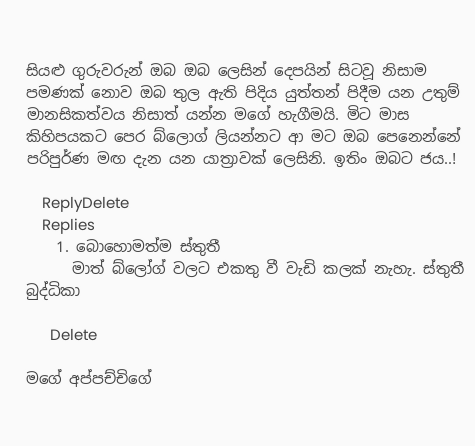සියළු ගුරුවරුන් ඔබ ඔබ ලෙසින් දෙපයින් සිටවූ නිසාම පමණක් නොව ඔබ තුල ඇති පිදිය යුත්තන් පිදීම යන උතුම් මානසිකත්වය නිසාත් යන්න මගේ හැගීමයි. මිට මාස කිහිපයකට පෙර බ්ලොග් ලියන්නට ආ මට ඔබ පෙනෙන්නේ පරිපුර්ණ මඟ දැන යන යාත්‍රාවක් ලෙසිනි. ඉතිං ඔබට ජය..!

    ReplyDelete
    Replies
    1. බොහොමත්ම ස්තුතී
      මාත් බ්ලෝග් වලට එකතු වී වැඩි කලක් නැහැ. ස්තුතී බුද්ධිකා

      Delete

මගේ අප්පච්චිගේ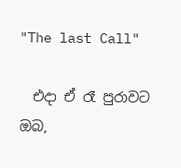"The last Call"

  එදා ඒ රෑ පුරාවට ඔබ,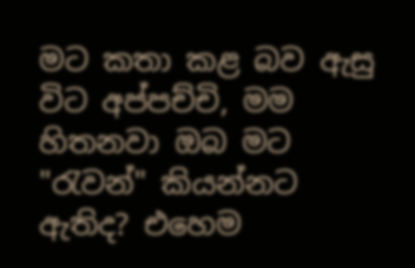මට කතා කළ බව ඇසු විට අප්පච්චි, මම හිතනවා ඔබ මට  "රැවන්" කියන්නට ඇතිද? එහෙම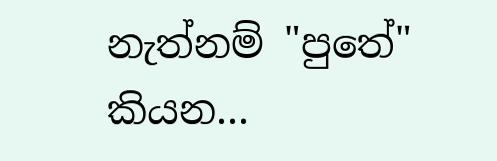නැත්නම් "පුතේ" කියන...